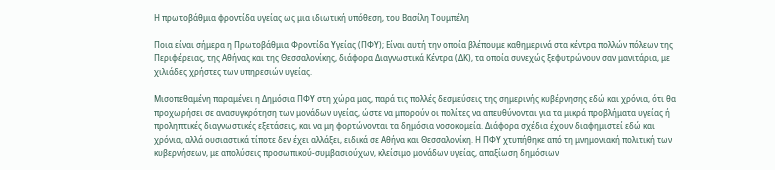Η πρωτοβάθμια φροντίδα υγείας ως μια ιδιωτική υπόθεση, του Βασίλη Τουμπέλη

Ποια είναι σήμερα η Πρωτοβάθμια Φροντίδα Υγείας (ΠΦΥ); Είναι αυτή την οποία βλέπουμε καθημερινά στα κέντρα πολλών πόλεων της Περιφέρειας, της Αθήνας και της Θεσσαλονίκης, διάφορα Διαγνωστικά Κέντρα (ΔΚ), τα οποία συνεχώς ξεφυτρώνουν σαν μανιτάρια, με χιλιάδες χρήστες των υπηρεσιών υγείας.

Μισοπεθαμένη παραμένει η Δημόσια ΠΦΥ στη χώρα μας, παρά τις πολλές δεσμεύσεις της σημερινής κυβέρνησης εδώ και χρόνια, ότι θα προχωρήσει σε ανασυγκρότηση των μονάδων υγείας, ώστε να μπορούν οι πολίτες να απευθύνονται για τα μικρά προβλήματα υγείας ή προληπτικές διαγνωστικές εξετάσεις, και να μη φορτώνονται τα δημόσια νοσοκομεία. Διάφορα σχέδια έχουν διαφημιστεί εδώ και χρόνια, αλλά ουσιαστικά τίποτε δεν έχει αλλάξει, ειδικά σε Αθήνα και Θεσσαλονίκη. Η ΠΦΥ χτυπήθηκε από τη μνημονιακή πολιτική των κυβερνήσεων, με απολύσεις προσωπικού-συμβασιούχων, κλείσιμο μονάδων υγείας, απαξίωση δημόσιων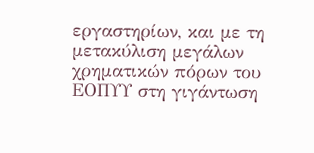εργαστηρίων, και με τη μετακύλιση μεγάλων χρηματικών πόρων του ΕΟΠΥΥ στη γιγάντωση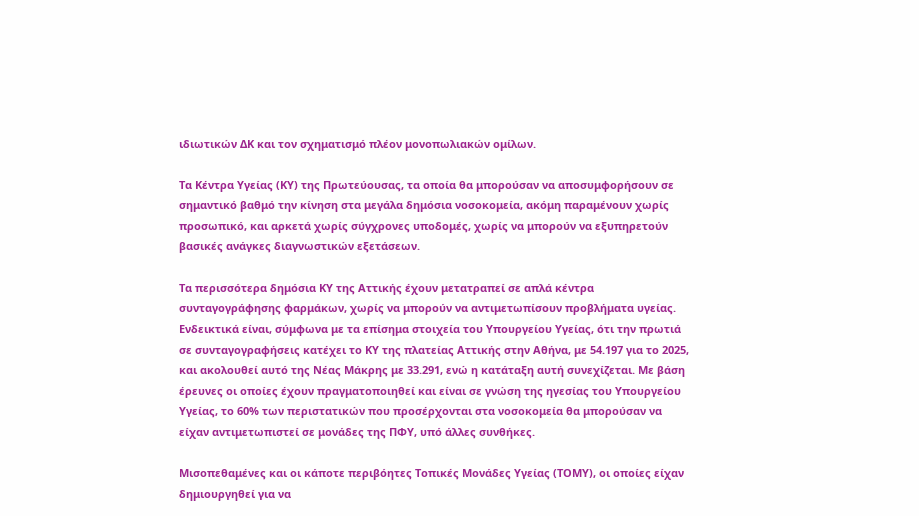ιδιωτικών ΔΚ και τον σχηματισμό πλέον μονοπωλιακών ομίλων.

Τα Κέντρα Υγείας (ΚΥ) της Πρωτεύουσας, τα οποία θα μπορούσαν να αποσυμφορήσουν σε σημαντικό βαθμό την κίνηση στα μεγάλα δημόσια νοσοκομεία, ακόμη παραμένουν χωρίς προσωπικό, και αρκετά χωρίς σύγχρονες υποδομές, χωρίς να μπορούν να εξυπηρετούν βασικές ανάγκες διαγνωστικών εξετάσεων.

Τα περισσότερα δημόσια ΚΥ της Αττικής έχουν μετατραπεί σε απλά κέντρα συνταγογράφησης φαρμάκων, χωρίς να μπορούν να αντιμετωπίσουν προβλήματα υγείας. Ενδεικτικά είναι, σύμφωνα με τα επίσημα στοιχεία του Υπουργείου Υγείας, ότι την πρωτιά σε συνταγογραφήσεις κατέχει το ΚΥ της πλατείας Αττικής στην Αθήνα, με 54.197 για το 2025, και ακολουθεί αυτό της Νέας Μάκρης με 33.291, ενώ η κατάταξη αυτή συνεχίζεται. Με βάση έρευνες οι οποίες έχουν πραγματοποιηθεί και είναι σε γνώση της ηγεσίας του Υπουργείου Υγείας, το 60% των περιστατικών που προσέρχονται στα νοσοκομεία θα μπορούσαν να είχαν αντιμετωπιστεί σε μονάδες της ΠΦΥ, υπό άλλες συνθήκες.

Μισοπεθαμένες και οι κάποτε περιβόητες Τοπικές Μονάδες Υγείας (ΤΟΜΥ), οι οποίες είχαν δημιουργηθεί για να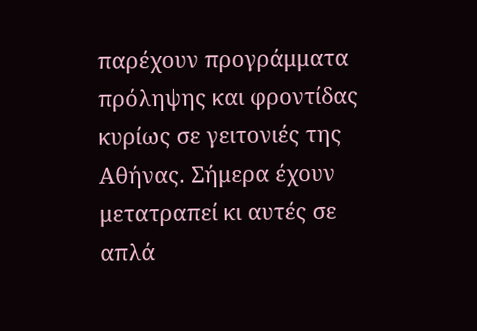παρέχουν προγράμματα πρόληψης και φροντίδας κυρίως σε γειτονιές της Αθήνας. Σήμερα έχουν μετατραπεί κι αυτές σε απλά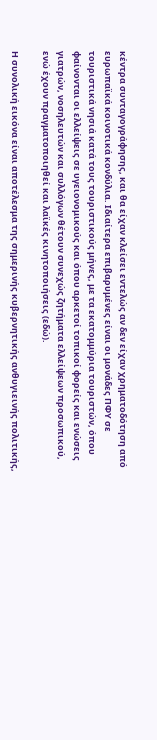κέντρα συνταγογράφησης, και θα είχαν κλείσει εντελώς αν δεν είχαν χρηματοδότηση από ευρωπαϊκά κοινοτικά κονδύλια. Ιδιαίτερα επιβαρυμένες είναι οι μονάδες ΠΦΥ σε τουριστικά νησιά κατά τους τουριστικούς μήνες, με τα εκατομμύρια τουριστών, όπου φαίνονται οι ελλείψεις σε υγειονομικούς και όπου αρκετοί τοπικοί φορείς και ενώσεις γιατρών, νοσηλευτών και συλλόγων θέτουν συνεχώς ζητήματα ελλείψεων προσωπικού, ενώ έχουν πραγματοποιηθεί και λαϊκές κινητοποιήσεις (εδώ).

Η συνολική εικόνα είναι αποτέλεσμα της σημερινής κυβερνητικής ανθυγιεινής πολιτικής,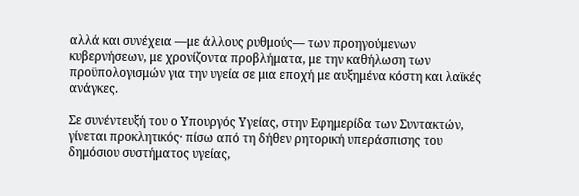αλλά και συνέχεια —με άλλους ρυθμούς— των προηγούμενων κυβερνήσεων, με χρονίζοντα προβλήματα, με την καθήλωση των προϋπολογισμών για την υγεία σε μια εποχή με αυξημένα κόστη και λαϊκές ανάγκες.

Σε συνέντευξή του ο Υπουργός Υγείας, στην Εφημερίδα των Συντακτών, γίνεται προκλητικός· πίσω από τη δήθεν ρητορική υπεράσπισης του δημόσιου συστήματος υγείας,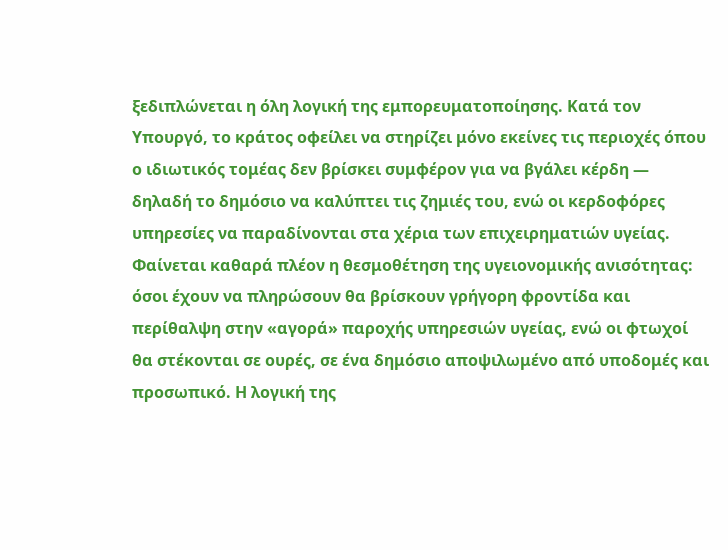ξεδιπλώνεται η όλη λογική της εμπορευματοποίησης. Κατά τον Υπουργό, το κράτος οφείλει να στηρίζει μόνο εκείνες τις περιοχές όπου ο ιδιωτικός τομέας δεν βρίσκει συμφέρον για να βγάλει κέρδη — δηλαδή το δημόσιο να καλύπτει τις ζημιές του, ενώ οι κερδοφόρες υπηρεσίες να παραδίνονται στα χέρια των επιχειρηματιών υγείας. Φαίνεται καθαρά πλέον η θεσμοθέτηση της υγειονομικής ανισότητας: όσοι έχουν να πληρώσουν θα βρίσκουν γρήγορη φροντίδα και περίθαλψη στην «αγορά» παροχής υπηρεσιών υγείας, ενώ οι φτωχοί θα στέκονται σε ουρές, σε ένα δημόσιο αποψιλωμένο από υποδομές και προσωπικό. Η λογική της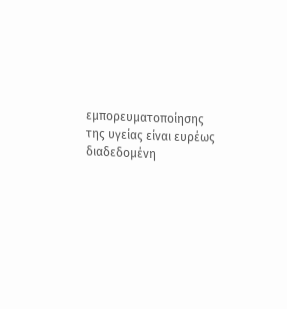εμπορευματοποίησης της υγείας είναι ευρέως διαδεδομένη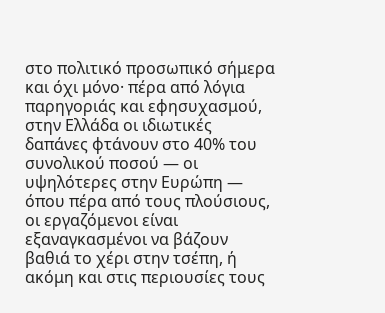στο πολιτικό προσωπικό σήμερα και όχι μόνο· πέρα από λόγια παρηγοριάς και εφησυχασμού, στην Ελλάδα οι ιδιωτικές δαπάνες φτάνουν στο 40% του συνολικού ποσού — οι υψηλότερες στην Ευρώπη — όπου πέρα από τους πλούσιους, οι εργαζόμενοι είναι εξαναγκασμένοι να βάζουν βαθιά το χέρι στην τσέπη, ή ακόμη και στις περιουσίες τους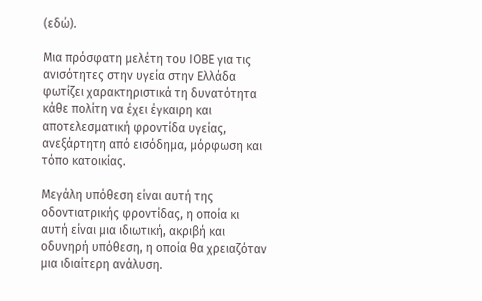(εδώ).

Μια πρόσφατη μελέτη του ΙΟΒΕ για τις ανισότητες στην υγεία στην Ελλάδα φωτίζει χαρακτηριστικά τη δυνατότητα κάθε πολίτη να έχει έγκαιρη και αποτελεσματική φροντίδα υγείας, ανεξάρτητη από εισόδημα, μόρφωση και τόπο κατοικίας.

Μεγάλη υπόθεση είναι αυτή της οδοντιατρικής φροντίδας, η οποία κι αυτή είναι μια ιδιωτική, ακριβή και οδυνηρή υπόθεση, η οποία θα χρειαζόταν μια ιδιαίτερη ανάλυση.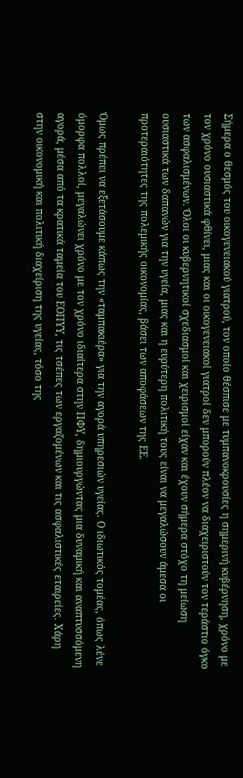Σήμερα ο θεσμός του οικογενειακού γιατρού, τον οποίο θέσπισε με τυμπανοκρουσίες η σημερινή κυβέρνηση, χρόνο με τον χρόνο ουσιαστικά φθίνει, μιας και οι οικογενειακοί γιατροί δεν μπορούν πλέον να διαχειριστούν τον τεράστιο όγκο των ασφαλισμένων. Όλοι οι κυβερνητικοί σχεδιασμοί και χειρισμοί είχαν και έχουν σήμερα στόχο τη μείωση ουσιαστικά των δαπανών για την υγεία, μιας και η ευρύτερη πολιτική τους είναι να μεγαλώσουν άμεσα οι προτεραιότητες της πολεμικής οικονομίας, βάσει των αποφάσεων της ΕΕ.

Όμως πρέπει να εξετάσουμε κάπως την «ταμπακιέρα» για την αγορά υπηρεσιών υγείας. Ο ιδιωτικός τομέας, όπως λένε όμορφα πολλοί, μεγαλώνει χρόνο με τον χρόνο ιδιαίτερα στην ΠΦΥ, δημιουργώντας μια δυναμική και αναπτυσσόμενη αγορά, μέσα από τα κρατικά ταμεία του ΕΟΠΥΥ, τις τσέπες των εργαζομένων και τις ασφαλιστικές εταιρείες. Χάρη στην οικονομική και πολιτική διαχείριση της υγείας, τόσο της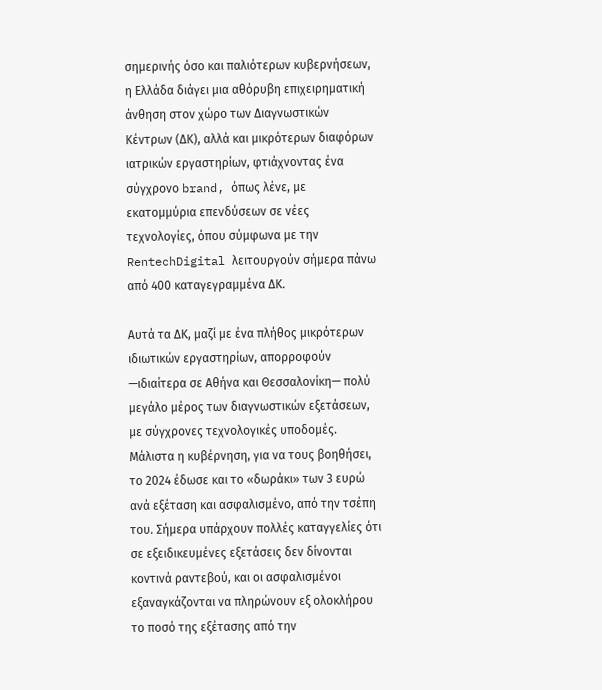σημερινής όσο και παλιότερων κυβερνήσεων, η Ελλάδα διάγει μια αθόρυβη επιχειρηματική άνθηση στον χώρο των Διαγνωστικών Κέντρων (ΔΚ), αλλά και μικρότερων διαφόρων ιατρικών εργαστηρίων, φτιάχνοντας ένα σύγχρονο brand, όπως λένε, με εκατομμύρια επενδύσεων σε νέες τεχνολογίες, όπου σύμφωνα με την RentechDigital λειτουργούν σήμερα πάνω από 400 καταγεγραμμένα ΔΚ.

Αυτά τα ΔΚ, μαζί με ένα πλήθος μικρότερων ιδιωτικών εργαστηρίων, απορροφούν —ιδιαίτερα σε Αθήνα και Θεσσαλονίκη— πολύ μεγάλο μέρος των διαγνωστικών εξετάσεων, με σύγχρονες τεχνολογικές υποδομές. Μάλιστα η κυβέρνηση, για να τους βοηθήσει, το 2024 έδωσε και το «δωράκι» των 3 ευρώ ανά εξέταση και ασφαλισμένο, από την τσέπη του. Σήμερα υπάρχουν πολλές καταγγελίες ότι σε εξειδικευμένες εξετάσεις δεν δίνονται κοντινά ραντεβού, και οι ασφαλισμένοι εξαναγκάζονται να πληρώνουν εξ ολοκλήρου το ποσό της εξέτασης από την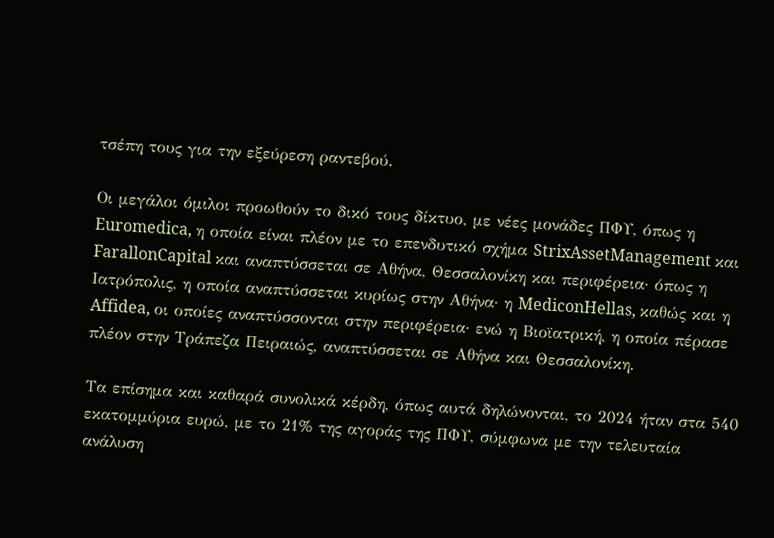τσέπη τους για την εξεύρεση ραντεβού.

Οι μεγάλοι όμιλοι προωθούν το δικό τους δίκτυο, με νέες μονάδες ΠΦΥ, όπως η Euromedica, η οποία είναι πλέον με το επενδυτικό σχήμα StrixAssetManagement και FarallonCapital και αναπτύσσεται σε Αθήνα, Θεσσαλονίκη και περιφέρεια· όπως η Ιατρόπολις, η οποία αναπτύσσεται κυρίως στην Αθήνα· η MediconHellas, καθώς και η Affidea, οι οποίες αναπτύσσονται στην περιφέρεια· ενώ η Βιοϊατρική, η οποία πέρασε πλέον στην Τράπεζα Πειραιώς, αναπτύσσεται σε Αθήνα και Θεσσαλονίκη.

Τα επίσημα και καθαρά συνολικά κέρδη, όπως αυτά δηλώνονται, το 2024 ήταν στα 540 εκατομμύρια ευρώ, με το 21% της αγοράς της ΠΦΥ, σύμφωνα με την τελευταία ανάλυση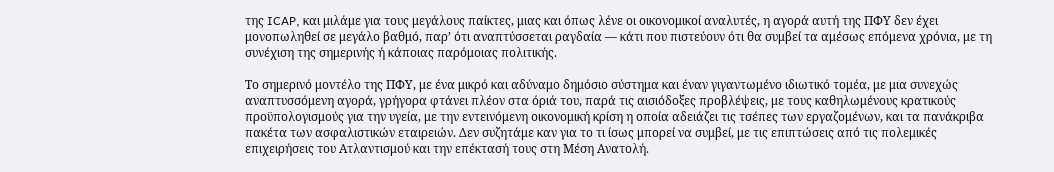της ICAP, και μιλάμε για τους μεγάλους παίκτες, μιας και όπως λένε οι οικονομικοί αναλυτές, η αγορά αυτή της ΠΦΥ δεν έχει μονοπωληθεί σε μεγάλο βαθμό, παρ’ ότι αναπτύσσεται ραγδαία — κάτι που πιστεύουν ότι θα συμβεί τα αμέσως επόμενα χρόνια, με τη συνέχιση της σημερινής ή κάποιας παρόμοιας πολιτικής.

Το σημερινό μοντέλο της ΠΦΥ, με ένα μικρό και αδύναμο δημόσιο σύστημα και έναν γιγαντωμένο ιδιωτικό τομέα, με μια συνεχώς αναπτυσσόμενη αγορά, γρήγορα φτάνει πλέον στα όριά του, παρά τις αισιόδοξες προβλέψεις, με τους καθηλωμένους κρατικούς προϋπολογισμούς για την υγεία, με την εντεινόμενη οικονομική κρίση η οποία αδειάζει τις τσέπες των εργαζομένων, και τα πανάκριβα πακέτα των ασφαλιστικών εταιρειών. Δεν συζητάμε καν για το τι ίσως μπορεί να συμβεί, με τις επιπτώσεις από τις πολεμικές επιχειρήσεις του Ατλαντισμού και την επέκτασή τους στη Μέση Ανατολή.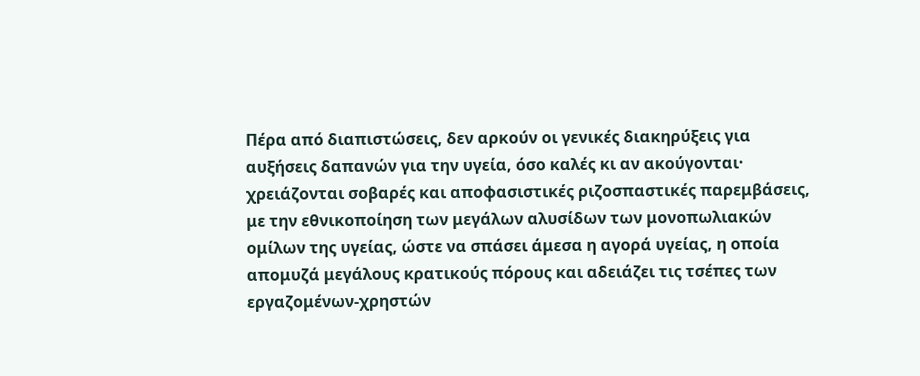Πέρα από διαπιστώσεις, δεν αρκούν οι γενικές διακηρύξεις για αυξήσεις δαπανών για την υγεία, όσο καλές κι αν ακούγονται· χρειάζονται σοβαρές και αποφασιστικές ριζοσπαστικές παρεμβάσεις, με την εθνικοποίηση των μεγάλων αλυσίδων των μονοπωλιακών ομίλων της υγείας, ώστε να σπάσει άμεσα η αγορά υγείας, η οποία απομυζά μεγάλους κρατικούς πόρους και αδειάζει τις τσέπες των εργαζομένων-χρηστών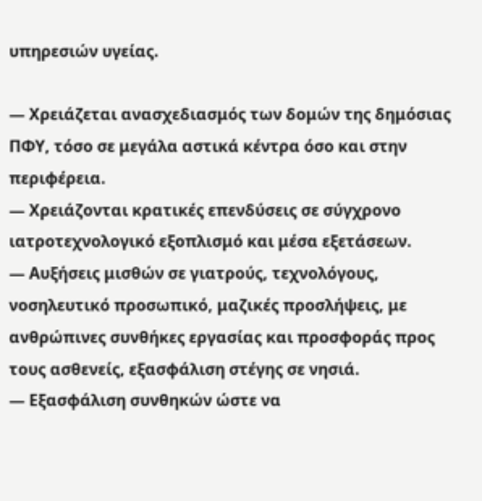υπηρεσιών υγείας.

— Χρειάζεται ανασχεδιασμός των δομών της δημόσιας ΠΦΥ, τόσο σε μεγάλα αστικά κέντρα όσο και στην περιφέρεια.
— Χρειάζονται κρατικές επενδύσεις σε σύγχρονο ιατροτεχνολογικό εξοπλισμό και μέσα εξετάσεων.
— Αυξήσεις μισθών σε γιατρούς, τεχνολόγους, νοσηλευτικό προσωπικό, μαζικές προσλήψεις, με ανθρώπινες συνθήκες εργασίας και προσφοράς προς τους ασθενείς, εξασφάλιση στέγης σε νησιά.
— Εξασφάλιση συνθηκών ώστε να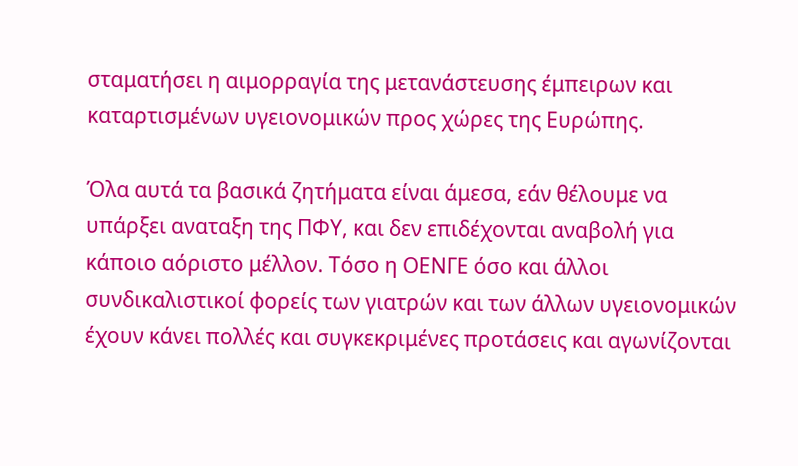σταματήσει η αιμορραγία της μετανάστευσης έμπειρων και καταρτισμένων υγειονομικών προς χώρες της Ευρώπης.

Όλα αυτά τα βασικά ζητήματα είναι άμεσα, εάν θέλουμε να υπάρξει αναταξη της ΠΦΥ, και δεν επιδέχονται αναβολή για κάποιο αόριστο μέλλον. Τόσο η ΟΕΝΓΕ όσο και άλλοι συνδικαλιστικοί φορείς των γιατρών και των άλλων υγειονομικών έχουν κάνει πολλές και συγκεκριμένες προτάσεις και αγωνίζονται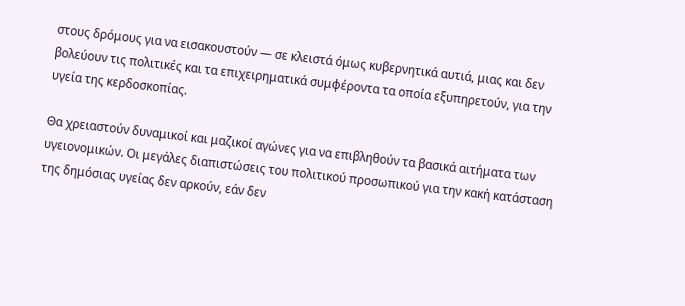στους δρόμους για να εισακουστούν — σε κλειστά όμως κυβερνητικά αυτιά, μιας και δεν βολεύουν τις πολιτικές και τα επιχειρηματικά συμφέροντα τα οποία εξυπηρετούν, για την υγεία της κερδοσκοπίας.

Θα χρειαστούν δυναμικοί και μαζικοί αγώνες για να επιβληθούν τα βασικά αιτήματα των υγειονομικών. Οι μεγάλες διαπιστώσεις του πολιτικού προσωπικού για την κακή κατάσταση της δημόσιας υγείας δεν αρκούν, εάν δεν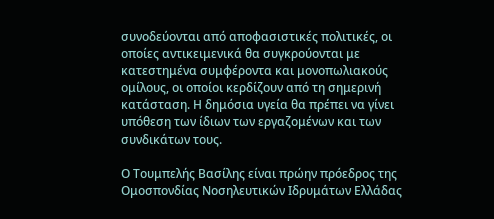συνοδεύονται από αποφασιστικές πολιτικές, οι οποίες αντικειμενικά θα συγκρούονται με κατεστημένα συμφέροντα και μονοπωλιακούς ομίλους, οι οποίοι κερδίζουν από τη σημερινή κατάσταση. Η δημόσια υγεία θα πρέπει να γίνει υπόθεση των ίδιων των εργαζομένων και των συνδικάτων τους.

Ο Τουμπελής Βασίλης είναι πρώην πρόεδρος της Ομοσπονδίας Νοσηλευτικών Ιδρυμάτων Ελλάδας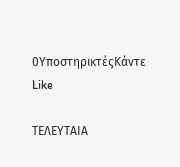0ΥποστηρικτέςΚάντε Like

ΤΕΛΕΥΤΑΙΑ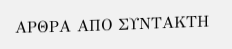ΑΡΘΡΑ ΑΠΟ ΣΥΝΤΑΚΤΗ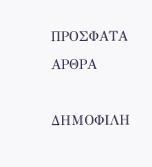ΠΡΟΣΦΑΤΑ ΑΡΘΡΑ

ΔΗΜΟΦΙΛΗ